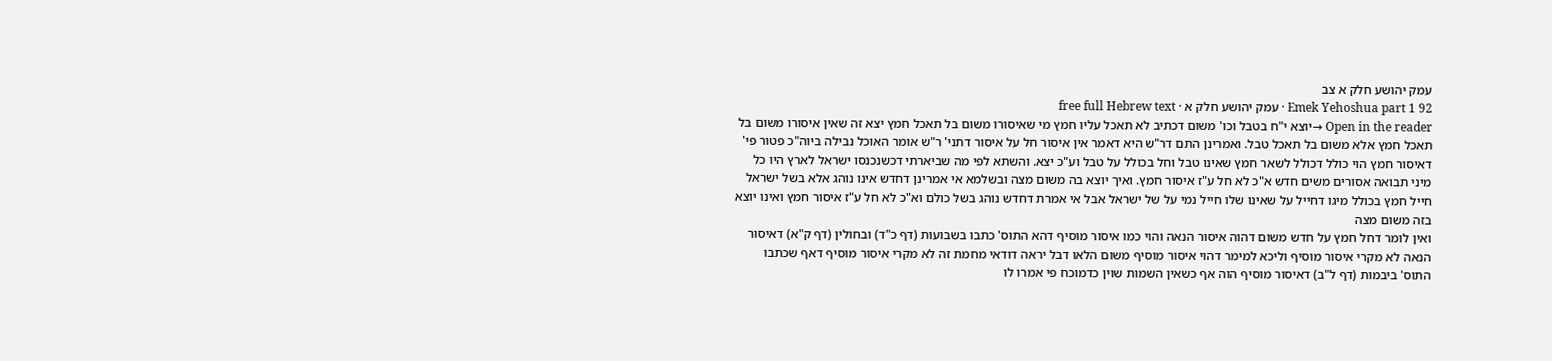עמק יהושע חלק א צב
Emek Yehoshua part 1 92 · עמק יהושע חלק א · free full Hebrew text
Open in the reader →יוצא י"ח בטבל וכו' משום דכתיב לא תאכל עליו חמץ מי שאיסורו משום בל תאכל חמץ יצא זה שאין איסורו משום בל תאכל חמץ אלא משום בל תאכל טבל. ואמרינן התם דר"ש היא דאמר אין איסור חל על איסור דתני' ר"ש אומר האוכל נבילה ביוה"כ פטור פי' דאיסור חמץ הוי כולל דכולל לשאר חמץ שאינו טבל וחל בכולל על טבל וע"כ יצא. והשתא לפי מה שביארתי דכשנכנסו ישראל לארץ היו כל מיני תבואה אסורים משים חדש א"כ לא חל ע"ז איסור חמץ. ואיך יוצא בה משום מצה ובשלמא אי אמרינן דחדש אינו נוהג אלא בשל ישראל חייל חמץ בכולל מיגו דחייל על שאינו שלו חייל נמי על של ישראל אבל אי אמרת דחדש נוהג בשל כולם וא"כ לא חל ע"ז איסור חמץ ואינו יוצא בזה משום מצה
ואין לומר דחל חמץ על חדש משום דהוה איסור הנאה והוי כמו איסור מוסיף דהא התוס' כתבו בשבועות (דף כ"ד) ובחולין (דף ק"א) דאיסור הנאה לא מקרי איסור מוסיף וליכא למימר דהוי איסור מוסיף משום הלאו דבל יראה דודאי מחמת זה לא מקרי איסור מוסיף דאף שכתבו התוס' ביבמות (דף ל"ב) דאיסור מוסיף הוה אף כשאין השמות שוין כדמוכח פי אמרו לו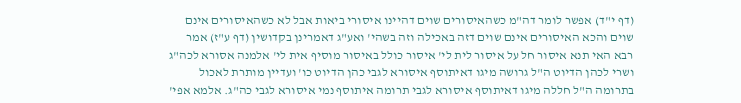(דף י"ד) אפשר לומר דה"מ כשהאיסורים שוים דהיינו איסורי ביאות אבל לא כשהאיסורים אינם שוים והכא האיסורים אינם שוים דזה באכילה וזה בשהי' ואע"ג דאמרינן בקדושין (דף ע"ז) אמר רבא האי תנא איסור חל על איסור לית לי' איסור כולל באיסור מוסיף אית לי' אלמנה אסורא לכה"ג ושרי לכהן הדיוט ה"ל גרושה מיגו דאיתוסף איסורא לגבי כהן הדיוט כו' ועדיין מותרת לאכול בתרומה ה"ל חללה מיגו דאיתוסף איסורא לגבי תרומה איתוסף נמי איסורא לגבי כה"ג. אלמא אפי'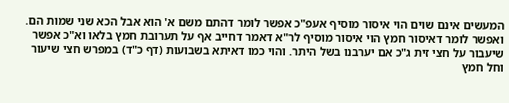המעשים אינם שוים הוי איסור מוסיף אעפ"כ אפשר לומר דהתם משם א' הוא אבל הכא שני שמות הם. ואפשר לומר דאיסור חמץ הוי איסור מוסיף לר"א דאמר דחייב אף על תערובת חמץ בלאו וא"כ אפשר שיעבור על חצי זית ג"כ אם יערבנו בשל היתר. והוי כמו דאיתא בשבועות (דף כ"ד) במפרש חצי שיעור וחל חמץ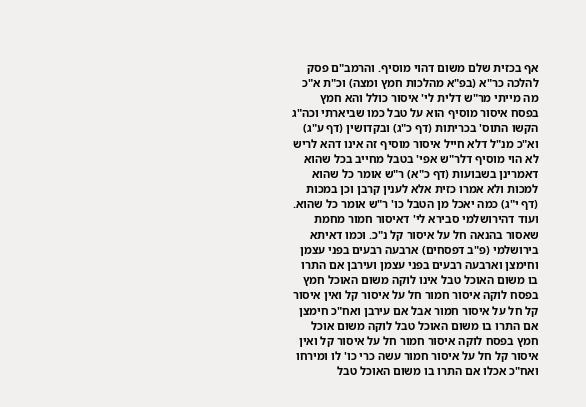אף בכזית שלם משום דהוי מוסיף. והרמב"ם פסק להלכה כר"א (בפ"א מהלכות חמץ ומצה) וכ"ת א"כ מה מייתי מר"ש דלית לי' איסור כולל והא חמץ בפסח איסור מוסיף הוא על טבל כמו שביארתי וכה"ג הקשו התוס' בכריתות (דף כ"ג) ובקדושין (דף ע"ג) וא"כ מנ"ל דלא חייל איסור מוסיף זה אינו דהא לריש לא הוי מוסיף דלר"ש אפי' בטבל מחייב בכל שהוא דאמרינן בשבועות (דף כ"א) ר"ש אומר כל שהוא למכות ולא אמרו כזית אלא לענין קרבן וכן במכות (דף י"ג) כמה יאכל מן הטבל כו' ר"ש אומר כל שהוא. ועוד דהירושלמי סבירא לי' דאיסור חמור מחמת שאסור בהנאה חל על איסור קל נ"כ. וכמו דאיתא בירושלמי (פ"ב דפסחים) ארבעה רבעים בפני עצמן וחימצן וארבעה רבעים בפני עצמן ועירבן אם התרו בו משום האוכל טבל אינו לוקה משום האוכל חמץ בפסח לוקה איסור חמור חל על איסור קל ואין איסור קל חל על איסור חמור אבל אם עירבן ואח"כ חימצן אם התרו בו משום האוכל טבל לוקה משום אוכל חמץ בפסח לוקה איסור חמור חל על איסור קל ואין איסור קל חל על איסור חמור עשה כרי כו' לו ומירחו ואח"כ אכלו אם התרו בו משום האוכל טבל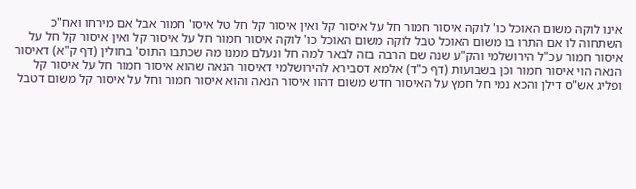אינו לוקה משום האוכל כו' לוקה איסור חמור חל על איסור קל ואין איסור קל חל טל איסו' חמור אבל אם מירחו ואח"כ השתחוה לו אם התרו בו משום האוכל טבל לוקה משום האוכל כו' לוקה איסור חמור חל על איסור קל ואין איסור קל חל על איסור חמור עכ"ל הירושלמי והק"ע שנה שם הרבה בזה לבאר למה חל ונעלם ממנו מה שכתבו התוס' בחולין (דף ק"א) דאיסור הנאה הוי איסור חמור וכן בשבועות (דף כ"ד) אלמא דסבירא להירושלמי דאיסור הנאה שהוא איסור חמור חל על איסור קל ופליג אש"ס דילן והכא נמי חל חמץ על האיסור חדש משום דהוו איסור הנאה והוא איסור חמור וחל על איסור קל משום דטבל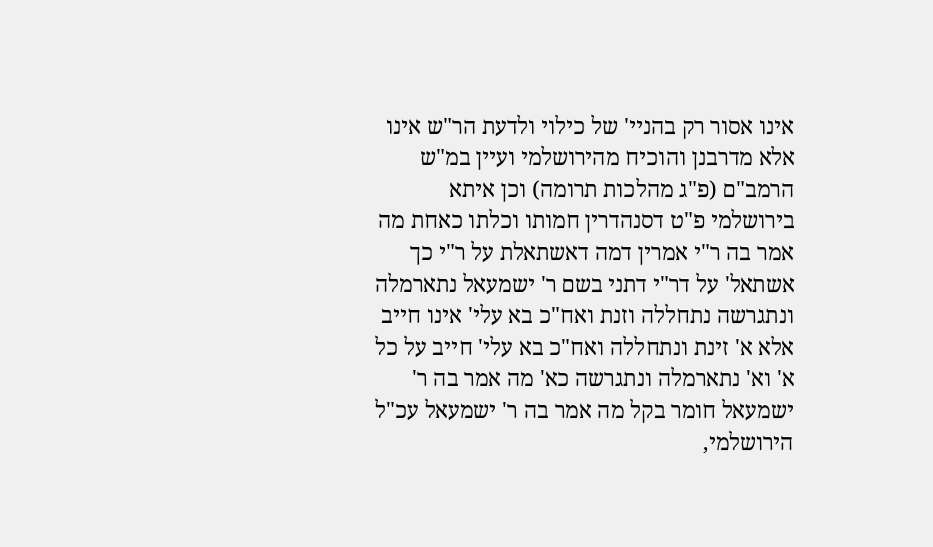אינו אסור רק בהניי' של כילוי ולדעת הר"ש אינו אלא מדרבנן והוכיח מהירושלמי ועיין במ"ש הרמב"ם (פ"ג מהלכות תרומה) וכן איתא בירושלמי פ"ט דסנהדרין חמותו וכלתו כאחת מה אמר בה ר"י אמרין דמה דאשתאלת על ר"י כך אשתאל' על דר"י דתני בשם ר' ישמעאל נתארמלה ונתגרשה נתחללה וזנת ואח"כ בא עלי' אינו חייב אלא א' זינת ונתחללה ואח"כ בא עלי' חייב על כל א' וא' נתארמלה ונתגרשה כא' מה אמר בה ר' ישמעאל חומר בקל מה אמר בה ר' ישמעאל עכ"ל הירושלמי,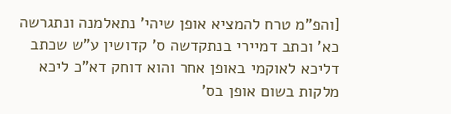[והפ"מ טרח להמציא אופן שיהי' נתאלמנה ונתגרשה כא' וכתב דמיירי בנתקדשה ס' קדושין ע"ש שכתב דליכא לאוקמי באופן אחר והוא דוחק דא"כ ליכא מלקות בשום אופן בס'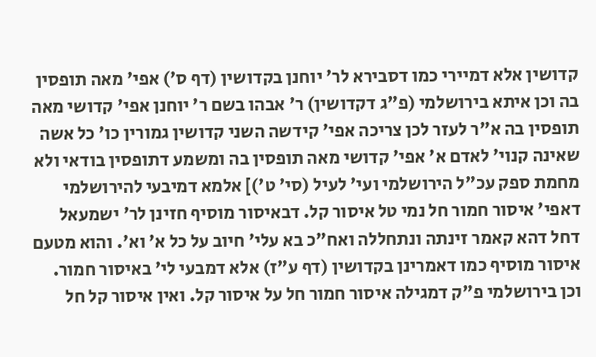קדושין אלא דמיירי כמו דסבירא לר' יוחנן בקדושין (דף ס') אפי' מאה תופסין בה וכן איתא בירושלמי (פ"ג דקדושין) ר' אבהו בשם ר' יוחנן אפי' קדושי מאה תופסין בה א"ר לעזר לכן צריכה אפי' קידשה השני קדושין גמורין כו' כל אשה שאינה קנוי' לאדם א' אפי' קדושי מאה תופסין בה ומשמע דתופסין בודאי ולא מחמת ספק עכ"ל הירושלמי ועי' לעיל (סי' ט')] אלמא דמיבעי להירושלמי דאפי' איסור חמור חל נמי טל איסור קל. דבאיסור מוסיף חזינן לר' ישמעאל דחל דהא קאמר זינתה ונתחללה ואח"כ בא עלי' חיוב על כל א' וא'. והוא מטעם איסור מוסיף כמו דאמרינן בקדושין (דף ע"ז) אלא דמבעי לי' באיסור חמור. וכן בירושלמי פ"ק דמגילה איסור חמור חל על איסור קל. ואין איסור קל חל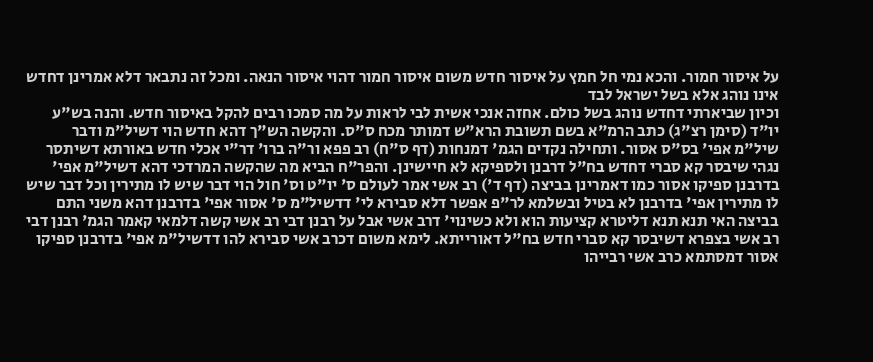על איסור חמור. והכא נמי חל חמץ על איסור חדש משום איסור חמור דהוי איסור הנאה. ומכל זה נתבאר דלא אמרינן דחדש אינו נוהג אלא בשל ישראל לבד
וכיון שביארתי דחדש נוהג בשל כולם. אחזה אנכי אשית לבי לראות על מה סמכו רבים להקל באיסור חדש. והנה בש"ע יו"ד (סימן רצ"ג) כתב הרמ"א בשם תשובת הרא"ש דמותר מכח ס"ס. והקשה הש"ך דהא חדש הוי דשיל"מ ודבר שיל"מ אפי' בס"ס אסור. ותחילה נקדים הגמ' דמנחות (דף ס"ח) רב פפא ור"ה ברו' דר"י אכלי חדש באורתא דשיתסר נגהי שיבסר קא סברי דחדש בח"ל דרבנן ולספיקא לא חיישינן. והפר"ח הביא מה שהקשה המרדכי דהא דשיל"מ אפי' בדרבנן ספיקו אסור כמו דאמרינן בביצה (דף ד') רב אשי אמר לעולם ס' יו"ט וס' חול הוי דבר שיש לו מתירין וכל דבר שיש לו מתירין אפי' בדרבנן לא בטיל ובשלמא לר"פ אפשר דלא סבירא לי' דדשיל"מ ס' אסור אפי' בדרבנן דהא משני התם בביצה האי תנא תנא דליטרא קציעות הוא ולא כשינוי' דרב אשי אבל על רבנן דבי רב אשי קשה דלמאי קאמר הגמ' רבנן דבי רב אשי בצפרא דשיבסר קא סברי חדש בח"ל דאורייתא. לימא משום דכרב אשי סבירא להו דדשיל"מ אפי' בדרבנן ספיקו אסור דמסתמא כרב אשי רבייהו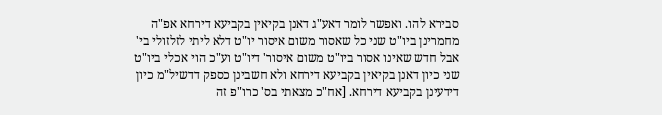סבירא להו. ואפשר לומר דאע"ג דאנן בקיאין בקביעא דירחא אפ"ה מחמרינן ביו"ט שני כל שאסור משום איסור יו"ט דלא ליתי לזלזולי בי' אבל חדש שאינו אסור ביו"ט משום איסור' דיו"ט וע"כ הוי אכלי ביו"ט שני כיון דאנן בקיאין בקביעא דירחא ולא חשבינן כספק דדשיל"מ כיון דידעינן בקביעא דירחא. [אח"כ מצאתי בס' כרו"פ זה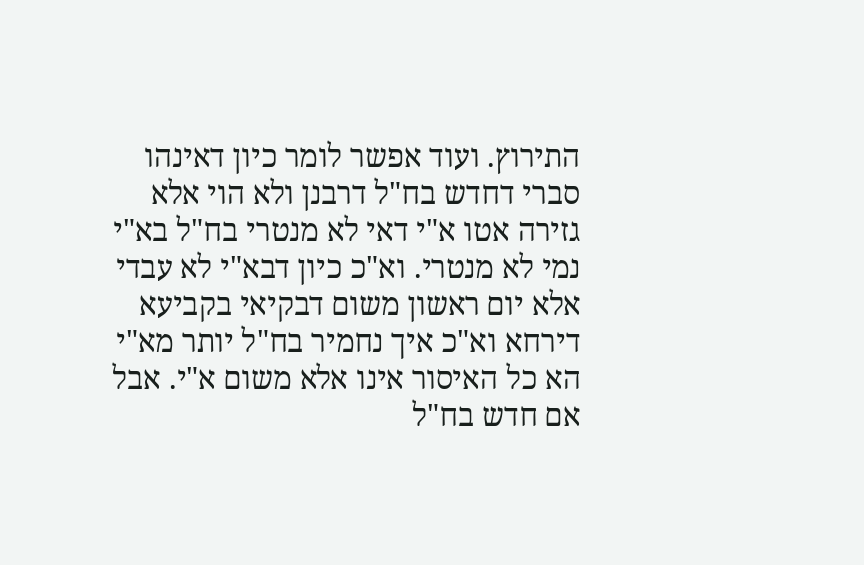התירוץ. ועוד אפשר לומר כיון דאינהו סברי דחדש בח"ל דרבנן ולא הוי אלא גזירה אטו א"י דאי לא מנטרי בח"ל בא"י נמי לא מנטרי. וא"כ כיון דבא"י לא עבדי אלא יום ראשון משום דבקיאי בקביעא דירחא וא"כ איך נחמיר בח"ל יותר מא"י הא כל האיסור אינו אלא משום א"י. אבל אם חדש בח"ל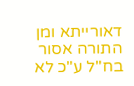דאורייתא ומן התורה אסור בח"ל ע"כ לא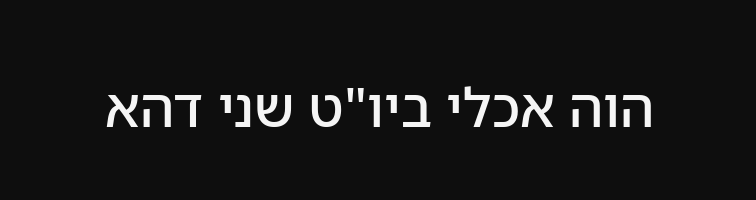הוה אכלי ביו"ט שני דהא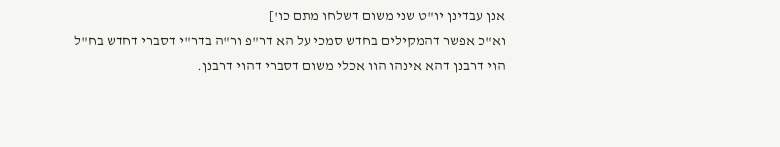אנן עבדינן יו"ט שני משום דשלחו מתם כו']
וא"כ אפשר דהמקילים בחדש סמכי על הא דר"פ ור"ה בדר"י דסברי דחדש בח"ל הוי דרבנן דהא אינהו הוו אכלי משום דסברי דהוי דרבנן.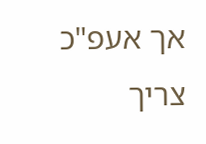אך אעפ"כ צריך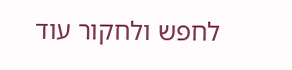לחפש ולחקור עוד